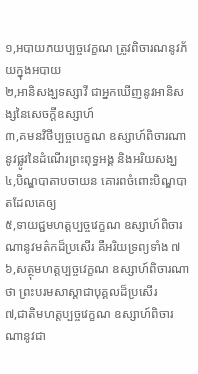១,អបាយភយប្បច្ចវេក្ខណ ត្រូវពិចារណនូវភ័យក្នុងអបាយ
២,អានិសង្ឃទស្សាវី ជាអ្នកឃើញនូវអានិសង្សនៃសេចក្តីឧស្សាហ៍
៣,គមនវិថីប្បច្ចបេក្ខណ ឧស្សាហ៍ពិចារណានូវផ្លូវនៃដំណើរព្រះពុទ្ធអង្គ និងអរិយសង្ឃ
៤,បិណ្ឌបាតាបចាយន គោរពចំពោះបិណ្ឌបាតដែលគេឲ្យ
៥,ទាយជ្ជមហត្តប្បច្ចវេក្ខណ ឧស្សាហ៍ពិចារណានូវមត៌កដ៏ប្រសើរ គឺអរិយទ្រព្យទាំង ៧
៦,សត្ថុមហត្តប្បច្ចវេក្ខណ ឧស្សាហ៍ពិចារណាថា ព្រះបរមសាស្តាជាបុគ្គលដ៏ប្រសើរ
៧,ជាតិមហត្តប្បច្ចវេក្ខណ ឧស្សាហ៍ពិចារណានូវជា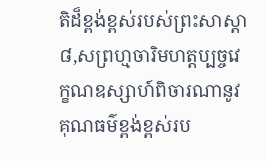តិដ៏ខ្ពង់ខ្ពស់របស់ព្រះសាស្តា
៨,សព្រហ្មចារិមហត្តប្បច្ចវេក្ខណឧស្សាហ៍ពិចារណានូវគុណធម៌ខ្ពង់ខ្ពស់រប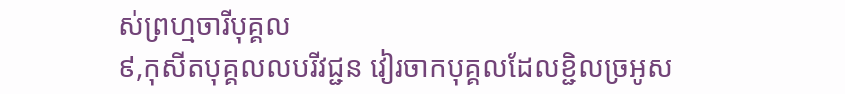ស់ព្រហ្មចារីបុគ្គល
៩,កុសីតបុគ្គលលបរីវជ្ជន វៀរចាកបុគ្គលដែលខ្ជិលច្រអូស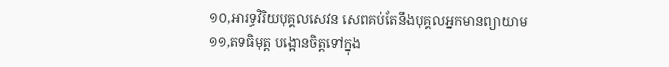១០,អារទ្ធវិរិយបុគ្គលសេវន សេពគប់តែនឹងបុគ្គលអ្នកមានព្យាយាម
១១,តទធិមុត្ត បង្អោនចិត្តទៅក្នុង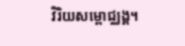វិរិយសម្ពោជ្ឈង្គ។